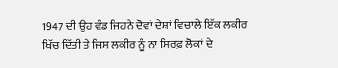1947 ਦੀ ਉਹ ਵੰਡ ਜਿਹਨੇ ਦੋਵਾਂ ਦੇਸ਼ਾਂ ਵਿਚਾਲੇ ਇੱਕ ਲਕੀਰ ਖਿੱਚ ਦਿੱਤੀ ਤੇ ਜਿਸ ਲਕੀਰ ਨੂੰ ਨਾ ਸਿਰਫ਼ ਲੋਕਾਂ ਦੇ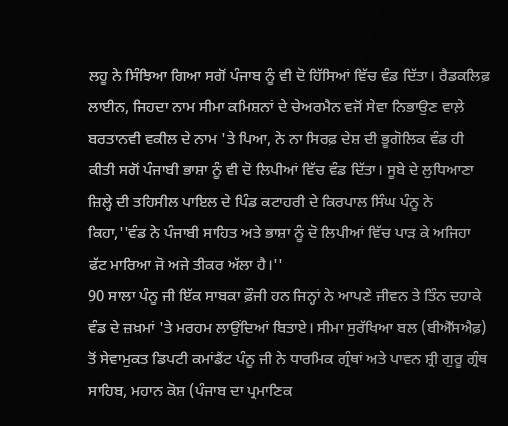ਲਹੂ ਨੇ ਸਿੰਝਿਆ ਗਿਆ ਸਗੋਂ ਪੰਜਾਬ ਨੂੰ ਵੀ ਦੋ ਹਿੱਸਿਆਂ ਵਿੱਚ ਵੰਡ ਦਿੱਤਾ। ਰੈਡਕਲਿਫ਼ ਲਾਈਨ, ਜਿਹਦਾ ਨਾਮ ਸੀਮਾ ਕਮਿਸ਼ਨਾਂ ਦੇ ਚੇਅਰਮੈਨ ਵਜੋਂ ਸੇਵਾ ਨਿਭਾਉਣ ਵਾਲ਼ੇ ਬਰਤਾਨਵੀ ਵਕੀਲ ਦੇ ਨਾਮ 'ਤੇ ਪਿਆ, ਨੇ ਨਾ ਸਿਰਫ਼ ਦੇਸ਼ ਦੀ ਭੂਗੋਲਿਕ ਵੰਡ ਹੀ ਕੀਤੀ ਸਗੋਂ ਪੰਜਾਬੀ ਭਾਸ਼ਾ ਨੂੰ ਵੀ ਦੋ ਲਿਪੀਆਂ ਵਿੱਚ ਵੰਡ ਦਿੱਤਾ। ਸੂਬੇ ਦੇ ਲੁਧਿਆਣਾ ਜ਼ਿਲ੍ਹੇ ਦੀ ਤਹਿਸੀਲ ਪਾਇਲ ਦੇ ਪਿੰਡ ਕਟਾਹਰੀ ਦੇ ਕਿਰਪਾਲ ਸਿੰਘ ਪੰਨੂ ਨੇ ਕਿਹਾ,''ਵੰਡ ਨੇ ਪੰਜਾਬੀ ਸਾਹਿਤ ਅਤੇ ਭਾਸ਼ਾ ਨੂੰ ਦੋ ਲਿਪੀਆਂ ਵਿੱਚ ਪਾੜ ਕੇ ਅਜਿਹਾ ਫੱਟ ਮਾਰਿਆ ਜੋ ਅਜੇ ਤੀਕਰ ਅੱਲਾ ਹੈ।''
90 ਸਾਲਾ ਪੰਨੂ ਜੀ ਇੱਕ ਸਾਬਕਾ ਫ਼ੌਜੀ ਹਨ ਜਿਨ੍ਹਾਂ ਨੇ ਆਪਣੇ ਜੀਵਨ ਤੇ ਤਿੰਨ ਦਹਾਕੇ ਵੰਡ ਦੇ ਜ਼ਖ਼ਮਾਂ 'ਤੇ ਮਰਹਮ ਲਾਉਂਦਿਆਂ ਬਿਤਾਏ। ਸੀਮਾ ਸੁਰੱਖਿਆ ਬਲ (ਬੀਐੱਸਐਫ਼) ਤੋਂ ਸੇਵਾਮੁਕਤ ਡਿਪਟੀ ਕਮਾਂਡੈਂਟ ਪੰਨੂ ਜੀ ਨੇ ਧਾਰਮਿਕ ਗ੍ਰੰਥਾਂ ਅਤੇ ਪਾਵਨ ਸ਼੍ਰੀ ਗੁਰੂ ਗ੍ਰੰਥ ਸਾਹਿਬ, ਮਹਾਨ ਕੋਸ਼ (ਪੰਜਾਬ ਦਾ ਪ੍ਰਮਾਣਿਕ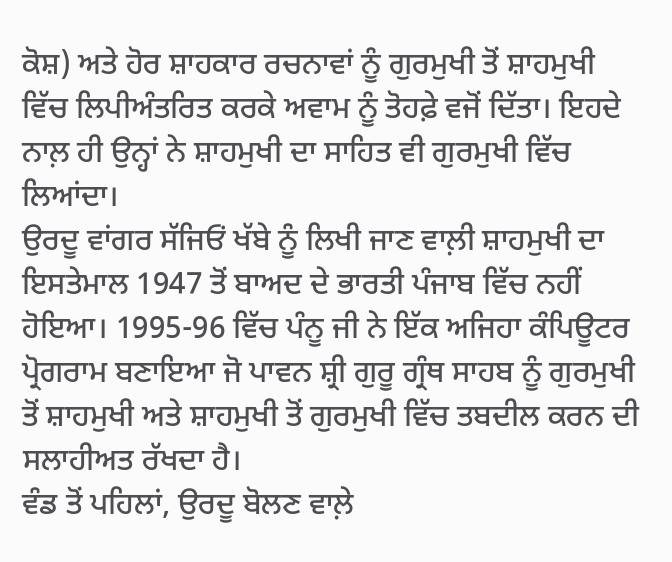ਕੋਸ਼) ਅਤੇ ਹੋਰ ਸ਼ਾਹਕਾਰ ਰਚਨਾਵਾਂ ਨੂੰ ਗੁਰਮੁਖੀ ਤੋਂ ਸ਼ਾਹਮੁਖੀ ਵਿੱਚ ਲਿਪੀਅੰਤਰਿਤ ਕਰਕੇ ਅਵਾਮ ਨੂੰ ਤੋਹਫ਼ੇ ਵਜੋਂ ਦਿੱਤਾ। ਇਹਦੇ ਨਾਲ਼ ਹੀ ਉਨ੍ਹਾਂ ਨੇ ਸ਼ਾਹਮੁਖੀ ਦਾ ਸਾਹਿਤ ਵੀ ਗੁਰਮੁਖੀ ਵਿੱਚ ਲਿਆਂਦਾ।
ਉਰਦੂ ਵਾਂਗਰ ਸੱਜਿਓਂ ਖੱਬੇ ਨੂੰ ਲਿਖੀ ਜਾਣ ਵਾਲ਼ੀ ਸ਼ਾਹਮੁਖੀ ਦਾ ਇਸਤੇਮਾਲ 1947 ਤੋਂ ਬਾਅਦ ਦੇ ਭਾਰਤੀ ਪੰਜਾਬ ਵਿੱਚ ਨਹੀਂ ਹੋਇਆ। 1995-96 ਵਿੱਚ ਪੰਨੂ ਜੀ ਨੇ ਇੱਕ ਅਜਿਹਾ ਕੰਪਿਊਟਰ ਪ੍ਰੋਗਰਾਮ ਬਣਾਇਆ ਜੋ ਪਾਵਨ ਸ਼੍ਰੀ ਗੁਰੂ ਗ੍ਰੰਥ ਸਾਹਬ ਨੂੰ ਗੁਰਮੁਖੀ ਤੋਂ ਸ਼ਾਹਮੁਖੀ ਅਤੇ ਸ਼ਾਹਮੁਖੀ ਤੋਂ ਗੁਰਮੁਖੀ ਵਿੱਚ ਤਬਦੀਲ ਕਰਨ ਦੀ ਸਲਾਹੀਅਤ ਰੱਖਦਾ ਹੈ।
ਵੰਡ ਤੋਂ ਪਹਿਲਾਂ, ਉਰਦੂ ਬੋਲਣ ਵਾਲ਼ੇ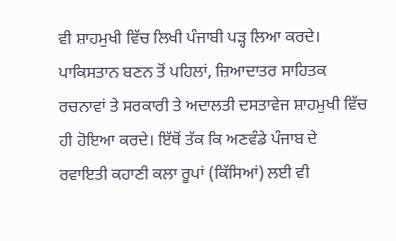ਵੀ ਸ਼ਾਹਮੁਖੀ ਵਿੱਚ ਲਿਖੀ ਪੰਜਾਬੀ ਪੜ੍ਹ ਲਿਆ ਕਰਦੇ। ਪਾਕਿਸਤਾਨ ਬਣਨ ਤੋਂ ਪਹਿਲਾਂ, ਜ਼ਿਆਦਾਤਰ ਸਾਹਿਤਕ ਰਚਨਾਵਾਂ ਤੇ ਸਰਕਾਰੀ ਤੇ ਅਦਾਲਤੀ ਦਸਤਾਵੇਜ ਸ਼ਾਹਮੁਖੀ ਵਿੱਚ ਹੀ ਹੋਇਆ ਕਰਦੇ। ਇੱਥੋਂ ਤੱਕ ਕਿ ਅਣਵੰਡੇ ਪੰਜਾਬ ਦੇ ਰਵਾਇਤੀ ਕਹਾਣੀ ਕਲਾ ਰੂਪਾਂ (ਕਿੱਸਿਆਂ) ਲਈ ਵੀ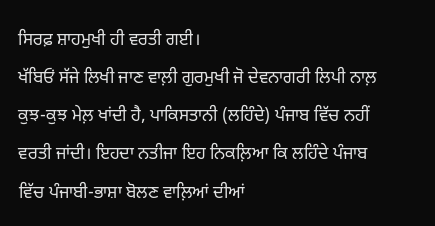ਸਿਰਫ਼ ਸ਼ਾਹਮੁਖੀ ਹੀ ਵਰਤੀ ਗਈ।
ਖੱਬਿਓਂ ਸੱਜੇ ਲਿਖੀ ਜਾਣ ਵਾਲ਼ੀ ਗੁਰਮੁਖੀ ਜੋ ਦੇਵਨਾਗਰੀ ਲਿਪੀ ਨਾਲ਼ ਕੁਝ-ਕੁਝ ਮੇਲ਼ ਖਾਂਦੀ ਹੈ, ਪਾਕਿਸਤਾਨੀ (ਲਹਿੰਦੇ) ਪੰਜਾਬ ਵਿੱਚ ਨਹੀਂ ਵਰਤੀ ਜਾਂਦੀ। ਇਹਦਾ ਨਤੀਜਾ ਇਹ ਨਿਕਲ਼ਿਆ ਕਿ ਲਹਿੰਦੇ ਪੰਜਾਬ ਵਿੱਚ ਪੰਜਾਬੀ-ਭਾਸ਼ਾ ਬੋਲਣ ਵਾਲ਼ਿਆਂ ਦੀਆਂ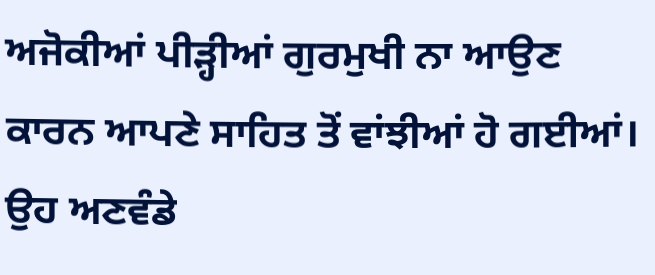ਅਜੋਕੀਆਂ ਪੀੜ੍ਹੀਆਂ ਗੁਰਮੁਖੀ ਨਾ ਆਉਣ ਕਾਰਨ ਆਪਣੇ ਸਾਹਿਤ ਤੋਂ ਵਾਂਝੀਆਂ ਹੋ ਗਈਆਂ। ਉਹ ਅਣਵੰਡੇ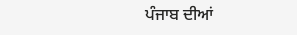ਪੰਜਾਬ ਦੀਆਂ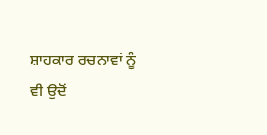ਸ਼ਾਹਕਾਰ ਰਚਨਾਵਾਂ ਨੂੰ ਵੀ ਉਦੋਂ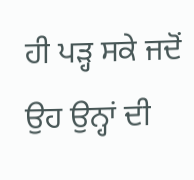ਹੀ ਪੜ੍ਹ ਸਕੇ ਜਦੋਂ ਉਹ ਉਨ੍ਹਾਂ ਦੀ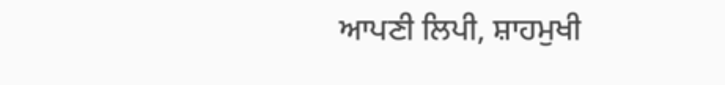ਆਪਣੀ ਲਿਪੀ, ਸ਼ਾਹਮੁਖੀ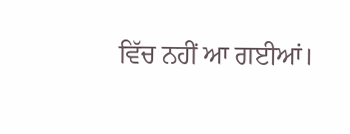ਵਿੱਚ ਨਹੀਂ ਆ ਗਈਆਂ।